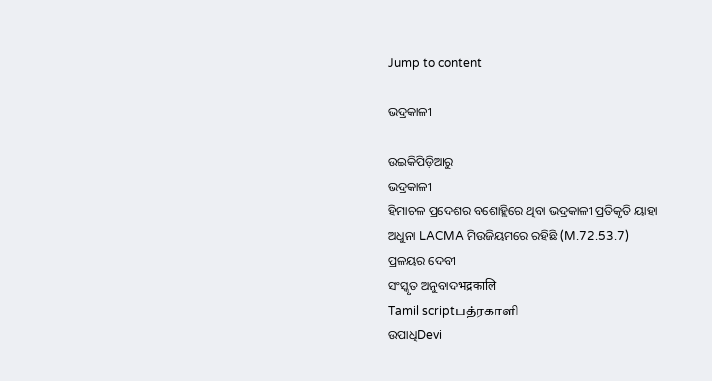Jump to content

ଭଦ୍ରକାଳୀ

ଉଇକିପିଡ଼ିଆ‌ରୁ
ଭଦ୍ରକାଳୀ
ହିମାଚଳ ପ୍ରଦେଶର ବଶୋହ୍ଲିରେ ଥିବା ଭଦ୍ରକାଳୀ ପ୍ରତିକୃତି ୟାହା ଅଧୁନା LACMA ମିଉଜିୟମରେ ରହିଛି (M.72.53.7)
ପ୍ରଳୟର ଦେବୀ
ସଂସ୍କୃତ ଅନୁବାଦभद्रकालि
Tamil scriptபத்ரகாளி
ଉପାଧିDevi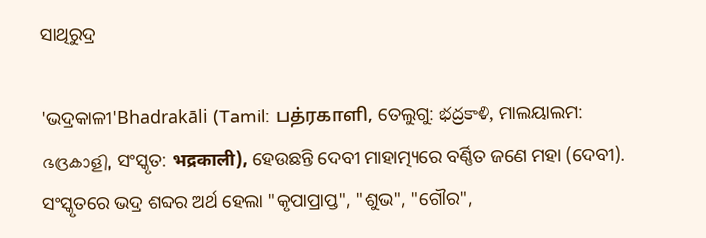ସାଥିରୁଦ୍ର

'ଭଦ୍ରକାଳୀ'Bhadrakāli (Tamil: பத்ரகாளி, ତେଲୁଗୁ: భద్రకాళి, ମାଲୟାଲମ: ഭദ്രകാളി, ସଂସ୍କୃତ: भद्रकाली), ହେଉଛନ୍ତି ଦେବୀ ମାହାତ୍ମ୍ୟରେ ବର୍ଣ୍ଣିତ ଜଣେ ମହା (ଦେବୀ). ସଂସ୍କୃତରେ ଭଦ୍ର ଶବ୍ଦର ଅର୍ଥ ହେଲା "କୃପାପ୍ରାପ୍ତ", "ଶୁଭ", "ଗୌର",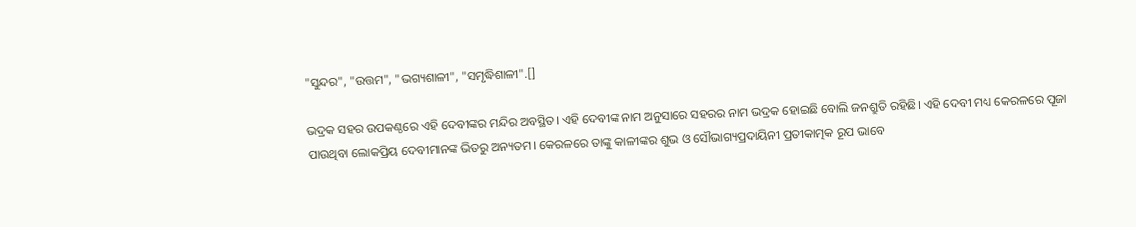"ସୁନ୍ଦର", "ଉତ୍ତମ", "ଭଗ୍ୟଶାଳୀ", "ସମୃଦ୍ଧିଶାଳୀ".[]

ଭଦ୍ରକ ସହର ଉପକଣ୍ଠରେ ଏହି ଦେବୀଙ୍କର ମନ୍ଦିର ଅବସ୍ଥିତ। ଏହି ଦେବୀଙ୍କ ନାମ ଅନୁସାରେ ସହରର ନାମ ଭଦ୍ରକ ହୋଇଛି ବୋଲି ଜନଶ୍ରୁତି ରହିଛି। ଏହି ଦେବୀ ମଧ୍ୟ କେରଳରେ ପୂଜା ପାଉଥିବା ଲୋକପ୍ରିୟ ଦେବୀମାନଙ୍କ ଭିତରୁ ଅନ୍ୟତମ। କେରଳରେ ତାଙ୍କୁ କାଳୀଙ୍କର ଶୁଭ ଓ ସୌଭାଗ୍ୟପ୍ରଦାୟିନୀ ପ୍ରତୀକାତ୍ମକ ରୂପ ଭାବେ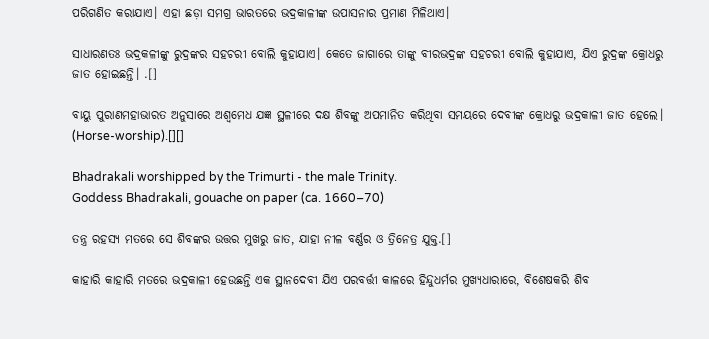ପରିଗଣିତ କରାଯାଏ। ଏହା ଛଡ଼ା ସମଗ୍ର ଭାରତରେ ଭଦ୍ରକାଳୀଙ୍କ ଉପାସନାର ପ୍ରମାଣ ମିଳିଥାଏ।

ସାଧାରଣତଃ ଭଦ୍ରକଳୀଙ୍କୁ ରୁଦ୍ରଙ୍କର ସହଚରୀ ବୋଲି କୁହାଯାଏ। କେତେ ଜାଗାରେ ତାଙ୍କୁ ବୀରଭଦ୍ରଙ୍କ ସହଚରୀ ବୋଲି କୁହାଯାଏ, ଯିଏ ରୁଦ୍ରଙ୍କ କ୍ରୋଧରୁ ଜାତ ହୋଇଛନ୍ତି। .[]

ବାୟୁ ପୁରାଣମହାଭାରତ ଅନୁସାରେ ଅଶ୍ୱମେଧ ଯଜ୍ଞ ସ୍ଥଳୀରେ ଦକ୍ଷ ଶିବଙ୍କୁ ଅପମାନିତ କରିଥିବା ସମୟରେ ଦେବୀଙ୍କ କ୍ରୋଧରୁ ଭଦ୍ରକାଳୀ ଜାତ ହେଲେ। (Horse-worship).[][]

Bhadrakali worshipped by the Trimurti - the male Trinity.
Goddess Bhadrakali, gouache on paper (ca. 1660–70)

ତନ୍ତ୍ର ରହସ୍ୟ ମତରେ ସେ ଶିବଙ୍କର ଉତ୍ତର ମୁଖରୁ ଜାତ, ଯାହା ନୀଳ ବର୍ଣ୍ଣର ଓ ତ୍ରିନେତ୍ର ଯୁକ୍ତ.[]

କାହାରି କାହାରି ମତରେ ଭଦ୍ରକାଳୀ ହେଉଛନ୍ତି ଏକ ସ୍ଥାନଦେବୀ ଯିଏ ପରବର୍ତ୍ତୀ କାଳରେ ହିନ୍ଦୁଧର୍ମର ମୁଖ୍ୟଧାରାରେ, ବିଶେଷକରି ଶିବ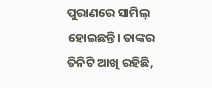ପୁରାଣରେ ସାମିଲ୍ ହୋଇଛନ୍ତି। ତାଙ୍କର ତିନିଟି ଆଖି ରହିଛି,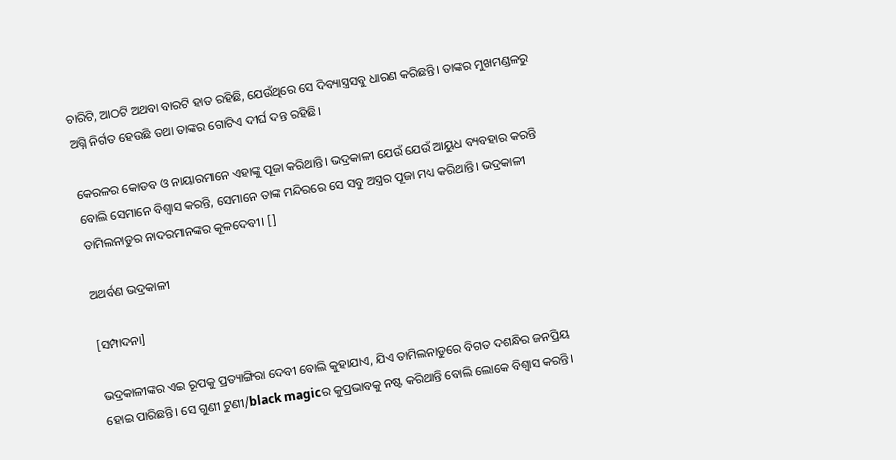ଚାରିଟି, ଆଠଟି ଅଥବା ବାରଟି ହାତ ରହିଛି, ଯେଉଁଥିରେ ସେ ଦିବ୍ୟାସ୍ତ୍ରସବୁ ଧାରଣ କରିଛନ୍ତି। ତାଙ୍କର ମୁଖମଣ୍ଡଳରୁ ଅଗ୍ନି ନିର୍ଗତ ହେଉଛି ତଥା ତାଙ୍କର ଗୋଟିଏ ଦୀର୍ଘ ଦନ୍ତ ରହିଛି।

କେରଳର କୋଡବ ଓ ନାୟାରମାନେ ଏହାଙ୍କୁ ପୂଜା କରିଥାନ୍ତି। ଭଦ୍ରକାଳୀ ଯେଉଁ ଯେଉଁ ଆୟୁଧ ବ୍ୟବହାର କରନ୍ତି ବୋଲି ସେମାନେ ବିଶ୍ୱାସ କରନ୍ତି, ସେମାନେ ତାଙ୍କ ମନ୍ଦିରରେ ସେ ସବୁ ଅସ୍ତ୍ରର ପୂଜା ମଧ୍ୟ କରିଥାନ୍ତି। ଭଦ୍ରକାଳୀ ତାମିଲନାଡୁର ନାଦରମାନଙ୍କର କୂଳଦେବୀ। []

ଅଥର୍ବଣ ଭଦ୍ରକାଳୀ

[ସମ୍ପାଦନା]

ଭଦ୍ରକାଳୀଙ୍କର ଏଇ ରୂପକୁ ପ୍ରତ୍ୟାଙ୍ଗିରା ଦେବୀ ବୋଲି କୁହାଯାଏ, ଯିଏ ତାମିଲନାଡୁରେ ବିଗତ ଦଶନ୍ଧିର ଜନପ୍ରିୟ ହୋଇ ପାରିଛନ୍ତି। ସେ ଗୁଣୀ ଟୁଣୀ/black magicର କୁପ୍ରଭାବକୁ ନଷ୍ଟ କରିଥାନ୍ତି ବୋଲି ଲୋକେ ବିଶ୍ୱାସ କରନ୍ତି।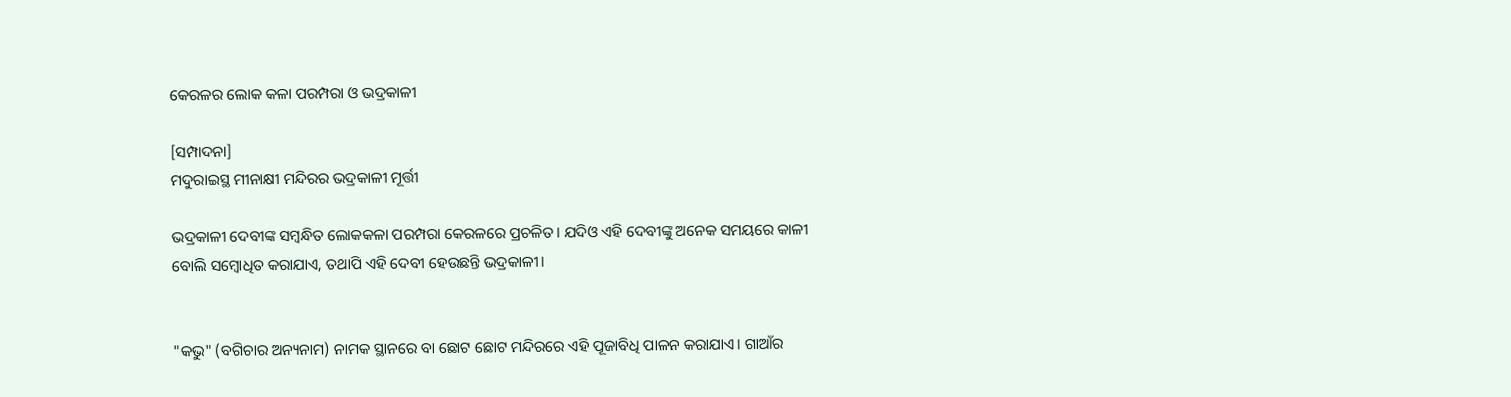କେରଳର ଲୋକ କଳା ପରମ୍ପରା ଓ ଭଦ୍ରକାଳୀ

[ସମ୍ପାଦନା]
ମଦୁରାଇସ୍ଥ ମୀନାକ୍ଷୀ ମନ୍ଦିରର ଭଦ୍ରକାଳୀ ମୂର୍ତ୍ତୀ

ଭଦ୍ରକାଳୀ ଦେବୀଙ୍କ ସମ୍ବନ୍ଧିତ ଲୋକକଳା ପରମ୍ପରା କେରଳରେ ପ୍ରଚଳିତ। ଯଦିଓ ଏହି ଦେବୀଙ୍କୁ ଅନେକ ସମୟରେ କାଳୀ ବୋଲି ସମ୍ବୋଧିତ କରାଯାଏ, ତଥାପି ଏହି ଦେବୀ ହେଉଛନ୍ତି ଭଦ୍ରକାଳୀ।


"କଭୁ" (ବଗିଚାର ଅନ୍ୟନାମ) ନାମକ ସ୍ଥାନରେ ବା ଛୋଟ ଛୋଟ ମନ୍ଦିରରେ ଏହି ପୂଜାବିଧି ପାଳନ କରାଯାଏ। ଗାଆଁର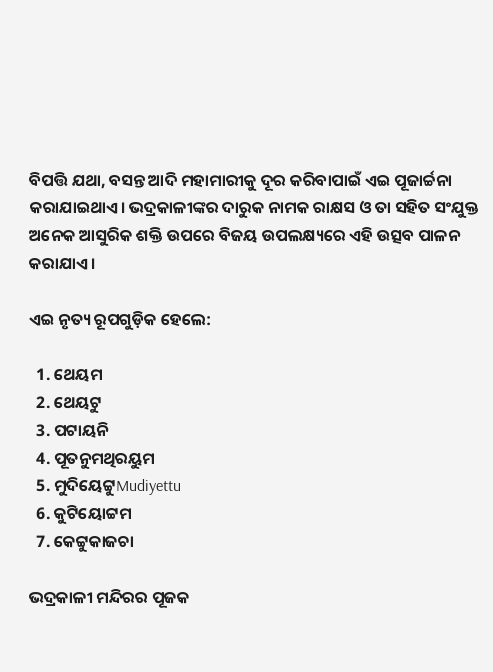ବିପତ୍ତି ଯଥା, ବସନ୍ତ ଆଦି ମହାମାରୀକୁ ଦୂର କରିବାପାଇଁ ଏଇ ପୂଜାର୍ଚ୍ଚନା କରାଯାଇଥାଏ। ଭଦ୍ରକାଳୀଙ୍କର ଦାରୁକ ନାମକ ରାକ୍ଷସ ଓ ତା ସହିତ ସଂଯୁକ୍ତ ଅନେକ ଆସୁରିକ ଶକ୍ତି ଉପରେ ବିଜୟ ଉପଲକ୍ଷ୍ୟରେ ଏହି ଉତ୍ସବ ପାଳନ କରାଯାଏ।

ଏଇ ନୃତ୍ୟ ରୂପଗୁଡ଼ିକ ହେଲେ:

  1. ଥେୟମ
  2. ଥେୟଟୁ
  3. ପଟାୟନି
  4. ପୂତନୁମଥିରୟୁମ
  5. ମୁଦିୟେଟ୍ଟୁMudiyettu
  6. କୁଟିୟୋଟ୍ଟମ
  7. କେଟ୍ଟୁକାଜଚା

ଭଦ୍ରକାଳୀ ମନ୍ଦିରର ପୂଜକ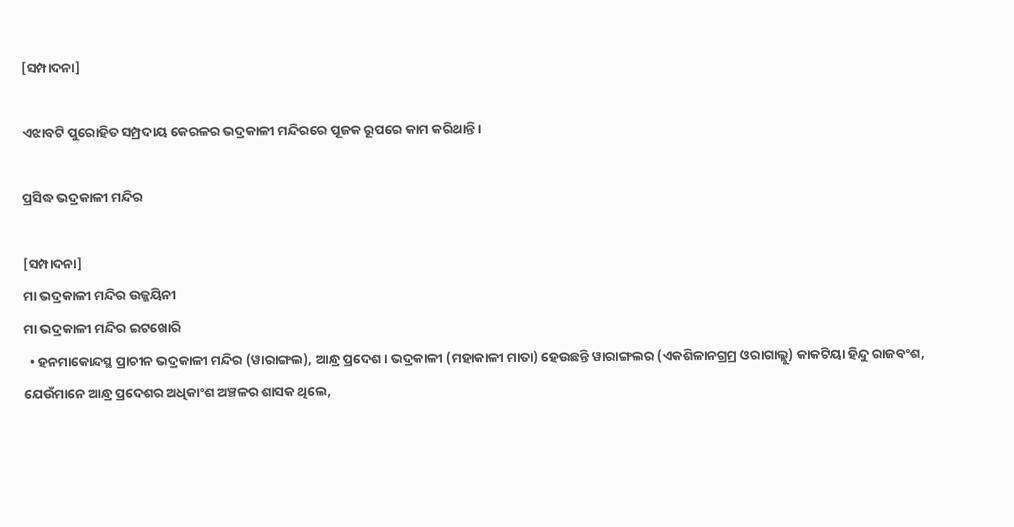[ସମ୍ପାଦନା]

ଏଝାବଟି ପୁରୋହିତ ସମ୍ପ୍ରଦାୟ କେରଳର ଭଦ୍ରକାଳୀ ମନ୍ଦିରରେ ପୂଜକ ରୂପରେ କାମ କରିଥାନ୍ତି।

ପ୍ରସିଦ୍ଧ ଭଦ୍ରକାଳୀ ମନ୍ଦିର

[ସମ୍ପାଦନା]
ମା ଭଦ୍ରକାଳୀ ମନ୍ଦିର ଉଜ୍ଜୟିନୀ
ମା ଭଦ୍ରକାଳୀ ମନ୍ଦିର ଇଟଖୋରି
  • ହନମାକୋନ୍ଦସ୍ଥ ପ୍ରାଚୀନ ଭଦ୍ରକାଳୀ ମନ୍ଦିର (ୱାରାଙ୍ଗଲ), ଆନ୍ଧ୍ର ପ୍ରଦେଶ। ଭଦ୍ରକାଳୀ (ମହାକାଳୀ ମାତା) ହେଉଛନ୍ତି ୱାରାଙ୍ଗଲର (ଏକଶିଳାନଗ୍ରମ୍ର ଓରାଗାଲ୍ଲୁ) କାକଟିୟା ହିନ୍ଦୁ ରାଜବଂଶ, ଯେଉଁମାନେ ଆନ୍ଧ୍ର ପ୍ରଦେଶର ଅଧିକାଂଶ ଅଞ୍ଚଳର ଶାସକ ଥିଲେ,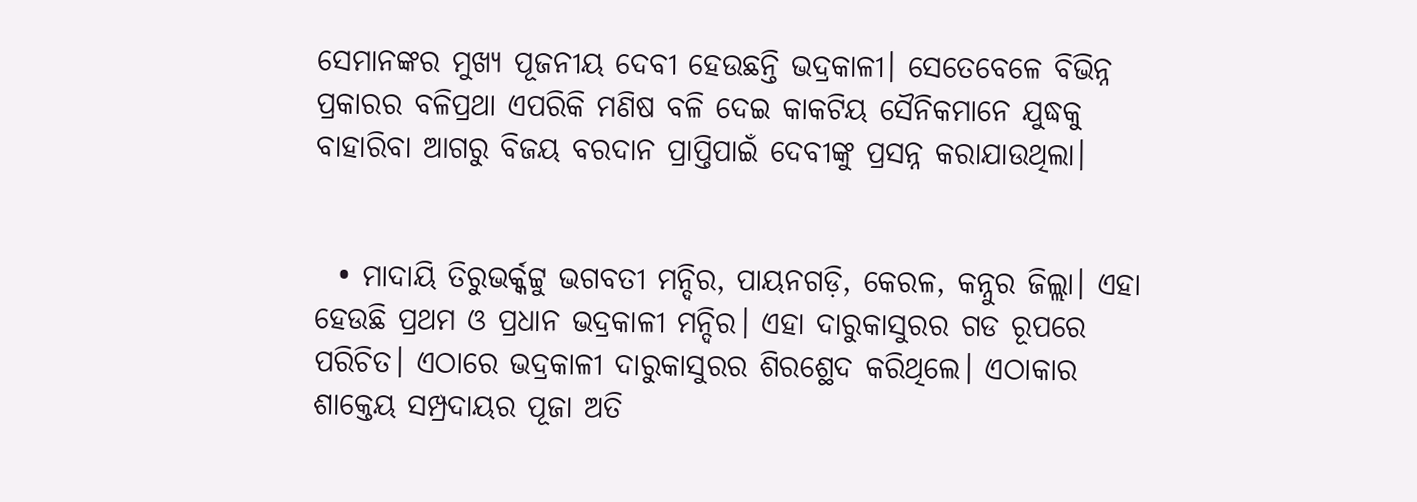ସେମାନଙ୍କର ମୁଖ୍ୟ ପୂଜନୀୟ ଦେବୀ ହେଉଛନ୍ତି ଭଦ୍ରକାଳୀ। ସେତେବେଳେ ବିଭିନ୍ନ ପ୍ରକାରର ବଳିପ୍ରଥା ଏପରିକି ମଣିଷ ବଳି ଦେଇ କାକଟିୟ ସୈନିକମାନେ ଯୁଦ୍ଧକୁ ବାହାରିବା ଆଗରୁ ବିଜୟ ବରଦାନ ପ୍ରାପ୍ତିପାଇଁ ଦେବୀଙ୍କୁ ପ୍ରସନ୍ନ କରାଯାଉଥିଲା।


  • ମାଦାୟି ତିରୁଭର୍କ୍କଟ୍ଟୁ ଭଗବତୀ ମନ୍ଦିର, ପାୟନଗଡ଼ି, କେରଳ, କନ୍ନୁର ଜିଲ୍ଲା। ଏହା ହେଉଛି ପ୍ରଥମ ଓ ପ୍ରଧାନ ଭଦ୍ରକାଳୀ ମନ୍ଦିର। ଏହା ଦାରୁକାସୁରର ଗଡ ରୂପରେ ପରିଚିତ। ଏଠାରେ ଭଦ୍ରକାଳୀ ଦାରୁକାସୁରର ଶିରଶ୍ଛେଦ କରିଥିଲେ। ଏଠାକାର ଶାକ୍ତେୟ ସମ୍ପ୍ରଦାୟର ପୂଜା ଅତି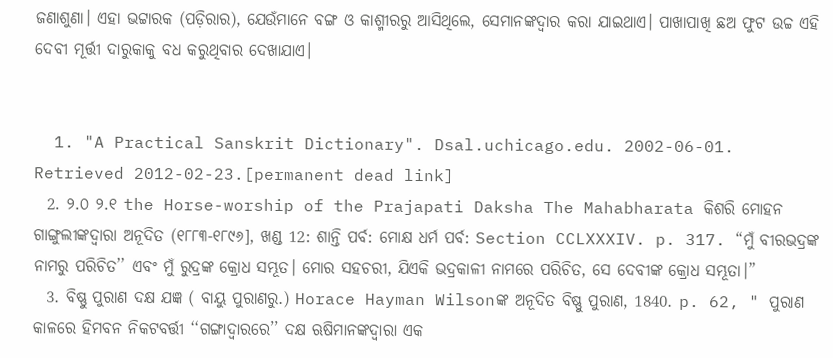ଜଣାଶୁଣା। ଏହା ଭଟ୍ଟାରକ (ପଡ଼ିରାର), ଯେଉଁମାନେ ବଙ୍ଗ ଓ କାଶ୍ମୀରରୁ ଆସିଥିଲେ, ସେମାନଙ୍କଦ୍ୱାର କରା ଯାଇଥାଏ। ପାଖାପାଖି ଛଅ ଫୁଟ ଉଚ୍ଚ ଏହି ଦେବୀ ମୂର୍ତ୍ତୀ ଦାରୁକାକୁ ବଧ କରୁଥିବାର ଦେଖାଯାଏ।


  1. "A Practical Sanskrit Dictionary". Dsal.uchicago.edu. 2002-06-01. Retrieved 2012-02-23.[permanent dead link]
  2. ୨.୦ ୨.୧ the Horse-worship of the Prajapati Daksha The Mahabharata କିଶରି ମୋହନ ଗାଙ୍ଗୁଲୀଙ୍କଦ୍ୱାରା ଅନୂଦିତ (୧୮୮୩-୧୮୯୬], ଖଣ୍ଡ 12: ଶାନ୍ତି ପର୍ବ: ମୋକ୍ଷ ଧର୍ମ ପର୍ବ: Section CCLXXXIV. p. 317. “ମୁଁ ବୀରଭଦ୍ରଙ୍କ ନାମରୁ ପରିଚିତ’’ ଏବଂ ମୁଁ ରୁଦ୍ରଙ୍କ କ୍ରୋଧ ସମ୍ଭୂତ। ମୋର ସହଚରୀ, ଯିଏକି ଭଦ୍ରକାଳୀ ନାମରେ ପରିଚିତ, ସେ ଦେବୀଙ୍କ କ୍ରୋଧ ସମ୍ଭୂତା।”
  3. ବିଷ୍ଣୁ ପୁରାଣ ଦକ୍ଷ ଯଜ୍ଞ ( ବାୟୁ ପୁରାଣରୁ.) Horace Hayman Wilsonଙ୍କ ଅନୂଦିତ ବିଷ୍ଣୁ ପୁରାଣ, 1840. p. 62, " ପୁରାଣ କାଳରେ ହିମବନ ନିକଟବର୍ତ୍ତୀ ‘‘ଗଙ୍ଗାଦ୍ୱାରରେ’’ ଦକ୍ଷ ଋଷିମାନଙ୍କଦ୍ୱାରା ଏକ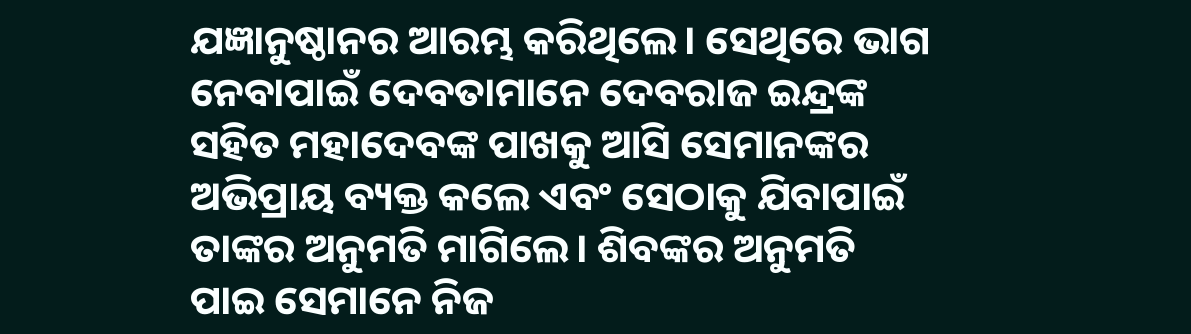ଯଜ୍ଞାନୁଷ୍ଠାନର ଆରମ୍ଭ କରିଥିଲେ। ସେଥିରେ ଭାଗ ନେବାପାଇଁ ଦେବତାମାନେ ଦେବରାଜ ଇନ୍ଦ୍ରଙ୍କ ସହିତ ମହାଦେବଙ୍କ ପାଖକୁ ଆସି ସେମାନଙ୍କର ଅଭିପ୍ରାୟ ବ୍ୟକ୍ତ କଲେ ଏବଂ ସେଠାକୁ ଯିବାପାଇଁ ତାଙ୍କର ଅନୁମତି ମାଗିଲେ। ଶିବଙ୍କର ଅନୁମତି ପାଇ ସେମାନେ ନିଜ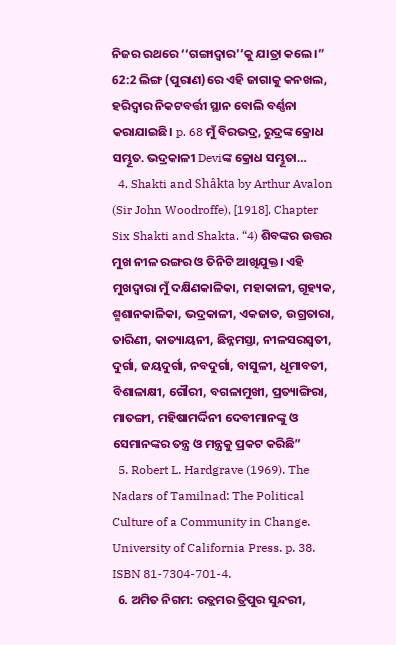ନିଜର ରଥରେ ‘‘ଗଙ୍ଗାଦ୍ୱାର’’କୁ ଯାତ୍ରା କଲେ।” 62:2 ଲିଙ୍ଗ (ପୁରାଣ)ରେ ଏହି ଜାଗାକୁ କନଖଲ, ହରିଦ୍ୱାର ନିକଟବର୍ତ୍ତୀ ସ୍ଥାନ ବୋଲି ବର୍ଣ୍ଣନା କରାଯାଇଛି। p. 68 ମୁଁ ବିରଭଦ୍ର, ରୁଦ୍ରଙ୍କ କ୍ରୋଧ ସମ୍ଭୂତ. ଭଦ୍ରକାଳୀ Deviଙ୍କ କ୍ରୋଧ ସମ୍ଭୂତା…
  4. Shakti and Shâkta by Arthur Avalon (Sir John Woodroffe), [1918], Chapter Six Shakti and Shakta. “4) ଶିବଙ୍କର ଉତ୍ତର ମୁଖ ନୀଳ ରଙ୍ଗର ଓ ତିନିଟି ଆଖିଯୁକ୍ତ। ଏହି ମୁଖଦ୍ୱାରା ମୁଁ ଦକ୍ଷିଣକାଳିକା, ମହାକାଳୀ, ଗୂହ୍ୟକ, ଶ୍ମଶାନକାଳିକା, ଭଦ୍ରକାଳୀ, ଏକଜାତ, ଉଗ୍ରତାରା, ତାରିଣୀ, କାତ୍ୟାୟନୀ, ଛିନ୍ନମସ୍ତା, ନୀଳସରସ୍ୱତୀ, ଦୁର୍ଗା, ଜୟଦୁର୍ଗା, ନବଦୁର୍ଗା, ବାସୁଳୀ, ଧୂମାବତୀ, ବିଶାଳାକ୍ଷୀ, ଗୌରୀ, ବଗଳାମୁଖୀ, ପ୍ରତ୍ୟାଙ୍ଗିରା, ମାତଙ୍ଗୀ, ମହିଷାମର୍ଦ୍ଦିନୀ ଦେବୀମାନଙ୍କୁ ଓ ସେମାନଙ୍କର ତନ୍ତ୍ର ଓ ମନ୍ତ୍ରକୁ ପ୍ରକଟ କରିଛି”
  5. Robert L. Hardgrave (1969). The Nadars of Tamilnad: The Political Culture of a Community in Change. University of California Press. p. 38. ISBN 81-7304-701-4.
  6. ଅମିତ ନିଗମ: ରତ୍ଲମର ତ୍ରିପୁର ସୁନ୍ଦରୀ,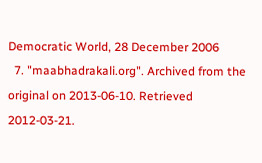Democratic World, 28 December 2006
  7. "maabhadrakali.org". Archived from the original on 2013-06-10. Retrieved 2012-03-21.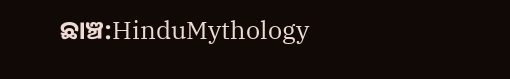ଛାଞ୍ଚ:HinduMythology